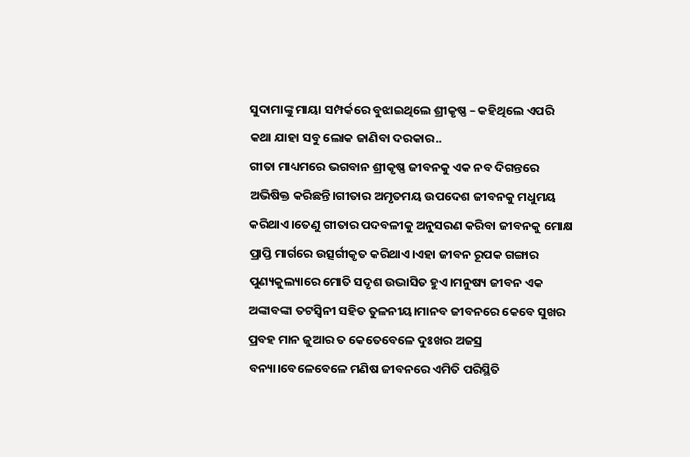ସୁଦାମାଙ୍କୁ ମାୟା ସମ୍ପର୍କରେ ବୁଝାଇଥିଲେ ଶ୍ରୀକୃଷ୍ଣ – କହିଥିଲେ ଏପରି କଥା ଯାହା ସବୁ ଲୋକ ଜାଣିବା ଦରକାର..
ଗୀତା ମାଧ୍ୟମରେ ଭଗବାନ ଶ୍ରୀକୃଷ୍ଣ ଜୀବନକୁ ଏକ ନବ ଦିଗନ୍ତରେ ଅଭିଷିକ୍ତ କରିଛନ୍ତି।ଗୀତାର ଅମୃତମୟ ଉପଦେଶ ଜୀବନକୁ ମଧୁମୟ କରିଥାଏ।ତେଣୁ ଗୀତାର ପଦବଳୀକୁ ଅନୁସରଣ କରିବା ଜୀବନକୁ ମୋକ୍ଷ ପ୍ରାପ୍ତି ମାର୍ଗରେ ଉତ୍ସର୍ଗୀକୃତ କରିଥାଏ।ଏହା ଜୀବନ ରୂପକ ଗଙ୍ଗାର ପୁଣ୍ୟକୁଲ୍ୟାରେ ମୋତି ସଦୃଶ ଉଦ୍ଭାସିତ ହୁଏ।ମନୁଷ୍ୟ ଜୀବନ ଏକ ଅଙ୍କାବଙ୍କା ତଟସ୍ୱିନୀ ସହିତ ତୁଳନୀୟ।ମାନବ ଜୀବନରେ କେବେ ସୁଖର ପ୍ରବହ ମାନ ଜୁଆର ତ କେତେବେଳେ ଦୁଃଖର ଅଜସ୍ର ବନ୍ୟା।ବେଳେବେଳେ ମଣିଷ ଜୀବନରେ ଏମିତି ପରିସ୍ଥିତି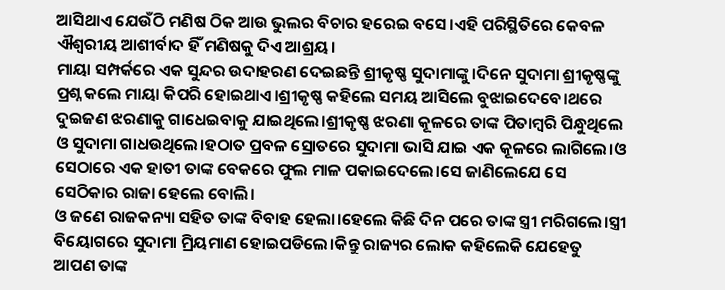ଆସିଥାଏ ଯେଉଁଠି ମଣିଷ ଠିକ ଆଉ ଭୁଲର ବିଚାର ହରେଇ ବସେ।ଏହି ପରିସ୍ଥିତିରେ କେବଳ ଐଶ୍ୱରୀୟ ଆଶୀର୍ବାଦ ହିଁ ମଣିଷକୁ ଦିଏ ଆଶ୍ରୟ।
ମାୟା ସମ୍ପର୍କରେ ଏକ ସୁନ୍ଦର ଉଦାହରଣ ଦେଇଛନ୍ତି ଶ୍ରୀକୃଷ୍ଣ ସୁଦାମାଙ୍କୁ।ଦିନେ ସୁଦାମା ଶ୍ରୀକୃଷ୍ଣଙ୍କୁ ପ୍ରଶ୍ନ କଲେ ମାୟା କିପରି ହୋଇଥାଏ।ଶ୍ରୀକୃଷ୍ଣ କହିଲେ ସମୟ ଆସିଲେ ବୁଝାଇଦେବେ।ଥରେ ଦୁଇଜଣ ଝରଣାକୁ ଗାଧେଇବାକୁ ଯାଇଥିଲେ।ଶ୍ରୀକୃଷ୍ଣ ଝରଣା କୂଳରେ ତାଙ୍କ ପିତାମ୍ବରି ପିନ୍ଧୁଥିଲେ ଓ ସୁଦାମା ଗାଧଉଥିଲେ।ହଠାତ ପ୍ରବଳ ସ୍ରୋତରେ ସୁଦାମା ଭାସି ଯାଇ ଏକ କୂଳରେ ଲାଗିଲେ।ଓ ସେଠାରେ ଏକ ହାତୀ ତାଙ୍କ ବେକରେ ଫୁଲ ମାଳ ପକାଇଦେଲେ।ସେ ଜାଣିଲେଯେ ସେ ସେଠିକାର ରାଜା ହେଲେ ବୋଲି।
ଓ ଜଣେ ରାଜକନ୍ୟା ସହିତ ତାଙ୍କ ବିବାହ ହେଲା।ହେଲେ କିଛି ଦିନ ପରେ ତାଙ୍କ ସ୍ତ୍ରୀ ମରିଗଲେ।ସ୍ତ୍ରୀ ବିୟୋଗରେ ସୁଦାମା ମ୍ରିୟମାଣ ହୋଇପଡିଲେ।କିନ୍ତୁ ରାଜ୍ୟର ଲୋକ କହିଲେକି ଯେହେତୁ ଆପଣ ତାଙ୍କ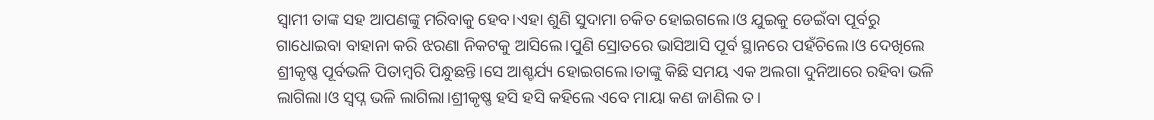ସ୍ୱାମୀ ତାଙ୍କ ସହ ଆପଣଙ୍କୁ ମରିବାକୁ ହେବ।ଏହା ଶୁଣି ସୁଦାମା ଚକିତ ହୋଇଗଲେ।ଓ ଯୁଇକୁ ଡେଇଁବା ପୂର୍ବରୁ ଗାଧୋଇବା ବାହାନା କରି ଝରଣା ନିକଟକୁ ଆସିଲେ।ପୁଣି ସ୍ରୋତରେ ଭାସିଆସି ପୂର୍ବ ସ୍ଥାନରେ ପହଁଚିଲେ।ଓ ଦେଖିଲେ ଶ୍ରୀକୃଷ୍ଣ ପୂର୍ବଭଳି ପିତାମ୍ବରି ପିନ୍ଧୁଛନ୍ତି।ସେ ଆଶ୍ଚର୍ଯ୍ୟ ହୋଇଗଲେ।ତାଙ୍କୁ କିଛି ସମୟ ଏକ ଅଲଗା ଦୁନିଆରେ ରହିବା ଭଳି ଲାଗିଲା।ଓ ସ୍ବପ୍ନ ଭଳି ଲାଗିଲା।ଶ୍ରୀକୃଷ୍ଣ ହସି ହସି କହିଲେ ଏବେ ମାୟା କଣ ଜାଣିଲ ତ।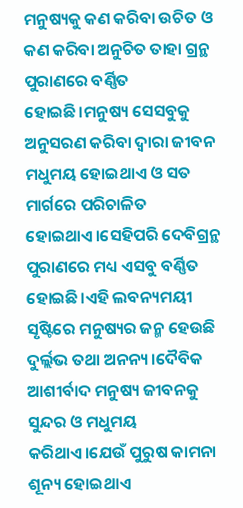ମନୁଷ୍ୟକୁ କଣ କରିବା ଉଚିତ ଓ କଣ କରିବା ଅନୁଚିତ ତାହା ଗ୍ରନ୍ଥ ପୁରାଣରେ ବର୍ଣ୍ଣିତ ହୋଇଛି।ମନୁଷ୍ୟ ସେସବୁକୁ ଅନୁସରଣ କରିବା ଦ୍ୱାରା ଜୀବନ ମଧୁମୟ ହୋଇଥାଏ ଓ ସତ ମାର୍ଗରେ ପରିଚାଳିତ ହୋଇଥାଏ।ସେହିପରି ଦେବିଗ୍ରନ୍ଥ ପୁରାଣରେ ମଧ୍ୟ ଏସବୁ ବର୍ଣ୍ଣିତ ହୋଇଛି।ଏହି ଲବନ୍ୟମୟୀ ସୃଷ୍ଟିରେ ମନୁଷ୍ୟର ଜନ୍ମ ହେଉଛି ଦୁର୍ଲ୍ଲଭ ତଥା ଅନନ୍ୟ।ଦୈବିକ ଆଶୀର୍ବାଦ ମନୁଷ୍ୟ ଜୀବନକୁ ସୁନ୍ଦର ଓ ମଧୁମୟ କରିଥାଏ।ଯେଉଁ ପୁରୁଷ କାମନା ଶୂନ୍ୟ ହୋଇଥାଏ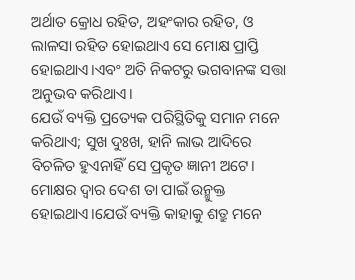ଅର୍ଥାତ କ୍ରୋଧ ରହିତ, ଅହଂକାର ରହିତ, ଓ ଲାଳସା ରହିତ ହୋଇଥାଏ ସେ ମୋକ୍ଷ ପ୍ରାପ୍ତି ହୋଇଥାଏ।ଏବଂ ଅତି ନିକଟରୁ ଭଗବାନଙ୍କ ସତ୍ତା ଅନୁଭବ କରିଥାଏ।
ଯେଉଁ ବ୍ୟକ୍ତି ପ୍ରତ୍ୟେକ ପରିସ୍ଥିତିକୁ ସମାନ ମନେ କରିଥାଏ; ସୁଖ ଦୁଃଖ, ହାନି ଲାଭ ଆଦିରେ ବିଚଳିତ ହୁଏନାହିଁ ସେ ପ୍ରକୃତ ଜ୍ଞାନୀ ଅଟେ। ମୋକ୍ଷର ଦ୍ୱାର ଦେଶ ତା ପାଇଁ ଉନ୍ମୁକ୍ତ ହୋଇଥାଏ।ଯେଉଁ ବ୍ୟକ୍ତି କାହାକୁ ଶତ୍ରୁ ମନେ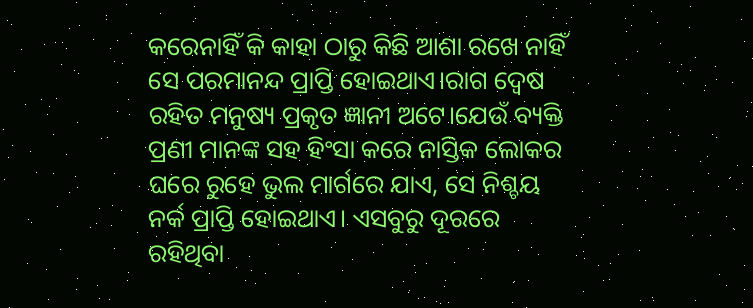କରେନାହିଁ କି କାହା ଠାରୁ କିଛି ଆଶା ରଖେ ନାହିଁ ସେ ପରମାନନ୍ଦ ପ୍ରାପ୍ତି ହୋଇଥାଏ।ରାଗ ଦ୍ୱେଷ ରହିତ ମନୁଷ୍ୟ ପ୍ରକୃତ ଜ୍ଞାନୀ ଅଟେ।ଯେଉଁ ବ୍ୟକ୍ତି ପ୍ରଣୀ ମାନଙ୍କ ସହ ହିଂସା କରେ ନାସ୍ତିକ ଲୋକର ଘରେ ରୁହେ ଭୁଲ ମାର୍ଗରେ ଯାଏ, ସେ ନିଶ୍ଚୟ ନର୍କ ପ୍ରାପ୍ତି ହୋଇଥାଏ। ଏସବୁରୁ ଦୂରରେ ରହିଥିବା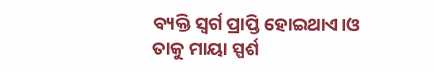ବ୍ୟକ୍ତି ସ୍ୱର୍ଗ ପ୍ରାପ୍ତି ହୋଇଥାଏ।ଓ ତାକୁ ମାୟା ସ୍ପର୍ଶ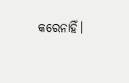କରେନାହିଁ।